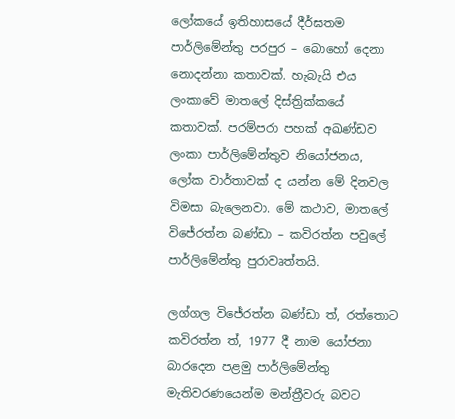ලෝකයේ ඉතිහාසයේ දීර්ඝතම පාර්ලිමේන්තු පරපුර – බොහෝ දෙනා නොදන්නා කතාවක්. හැබැයි එය ලංකාවේ මාතලේ දිස්ත්‍රික්කයේ කතාවක්. පරම්පරා පහක් අඛණ්ඩව ලංකා පාර්ලිමේන්තුව නියෝජනය, ලෝක වාර්තාවක් ද යන්න මේ දිනවල විමසා බැලෙනවා. මේ කථාව, මාතලේ විජේරත්න බණ්ඩා – කවිරත්න පවුලේ පාර්ලිමේන්තු පුරාවෘත්තයි.

ලග්ගල විජේරත්න බණ්ඩා ත්, රත්තොට කවිරත්න ත්, 1977 දී නාම යෝජනා බාරදෙන පළමු පාර්ලිමේන්තු මැතිවරණයෙන්ම මන්ත්‍රීවරු බවට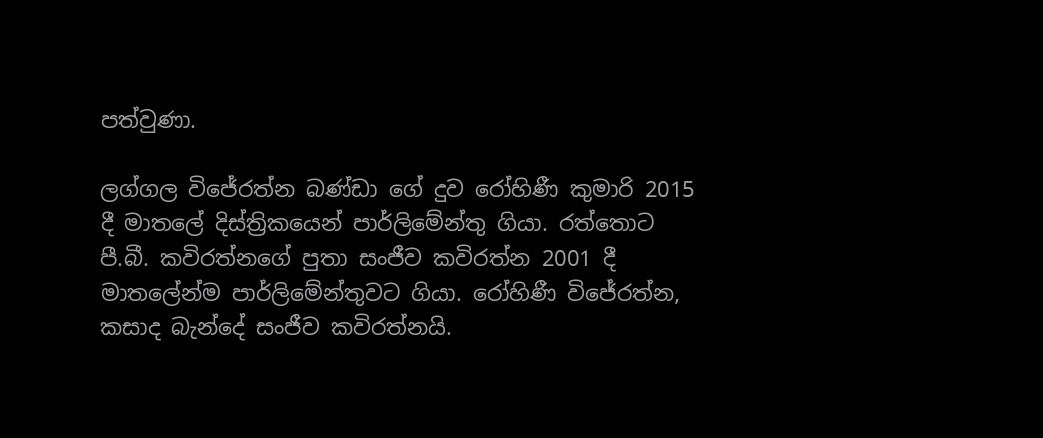පත්වුණා.

ලග්ගල විජේරත්න බණ්ඩා ගේ දුව රෝහිණී කුමාරි 2015 දී මාතලේ දිස්ත්‍රිකයෙන් පාර්ලිමේන්තු ගියා. රත්තොට පී.බී. කවිරත්නගේ පුතා සංජීව කවිරත්න 2001 දී මාතලේන්ම පාර්ලිමේන්තුවට ගියා. රෝහිණී විජේරත්න, කසාද බැන්දේ සංජීව කවිරත්නයි.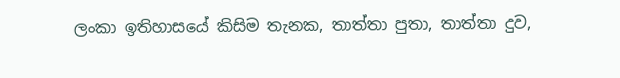ලංකා ඉතිහාසයේ කිසිම තැනක, තාත්තා පුතා, තාත්තා දුව,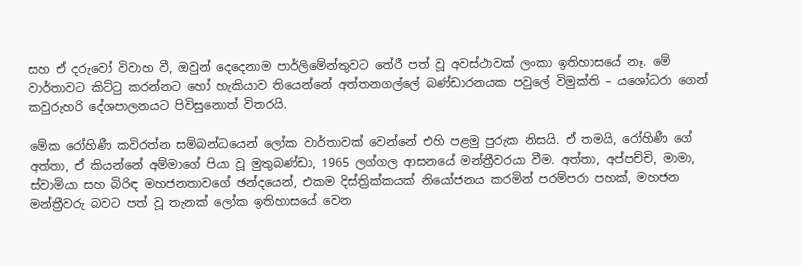සහ ඒ දරුවෝ විවාහ වී, ඔවුන් දෙදෙනාම පාර්ලිමේන්තුවට තේරී පත් වූ අවස්ථාවක් ලංකා ඉතිහාසයේ නෑ. මේ වාර්තාවට කිට්ටු කරන්නට හෝ හැකියාව තියෙන්නේ අත්තනගල්ලේ බණ්ඩාරනයක පවුලේ විමුක්ති – යශෝධරා ගෙන් කවුරුහරි දේශපාලනයට පිවිසුනොත් විතරයි.

මේක රෝහිණී කවිරත්න සම්බන්ධයෙන් ලෝක වාර්තාවක් වෙන්නේ එහි පළමු පුරුක නිසයි. ඒ තමයි, රෝහිණී ගේ අත්තා, ඒ කියන්නේ අම්මාගේ පියා වූ මුතුබණ්ඩා, 1965 ලග්ගල ආසනයේ මන්ත්‍රීවරයා වීම. අත්තා, අප්පච්චි, මාමා, ස්වාමියා සහ බිරිඳ මහජනතාවගේ ඡන්දයෙන්, එකම දිස්ත්‍රික්කයක් නියෝජනය කරමින් පරම්පරා පහක්, මහජන මන්ත්‍රීවරු බවට පත් වූ තැනක් ලෝක ඉතිහාසයේ වෙන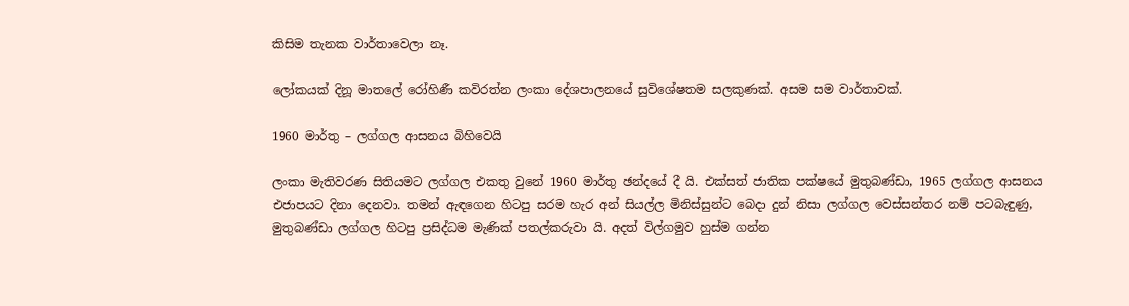කිසිම තැනක වාර්තාවෙලා නෑ.

ලෝකයක් දිනූ මාතලේ රෝහිණී කවිරත්න ලංකා දේශපාලනයේ සුවිශේෂතම සලකුණක්. අසම සම වාර්තාවක්.

1960 මාර්තු – ලග්ගල ආසනය බිහිවෙයි

ලංකා මැතිවරණ සිතියමට ලග්ගල එකතු වුනේ 1960 මාර්තු ඡන්දයේ දී යි. එක්සත් ජාතික පක්ෂයේ මුතුබණ්ඩා, 1965 ලග්ගල ආසනය එජාපයට දිනා දෙනවා. තමන් ඇඳගෙන හිටපු සරම හැර අන් සියල්ල මිනිස්සුන්ට බෙදා දුන් නිසා ලග්ගල වෙස්සන්තර නම් පටබැඳුණු, මුතුබණ්ඩා ලග්ගල හිටපු ප්‍රසිද්ධම මැණික් පතල්කරුවා යි. අදත් විල්ගමුව හුස්ම ගන්න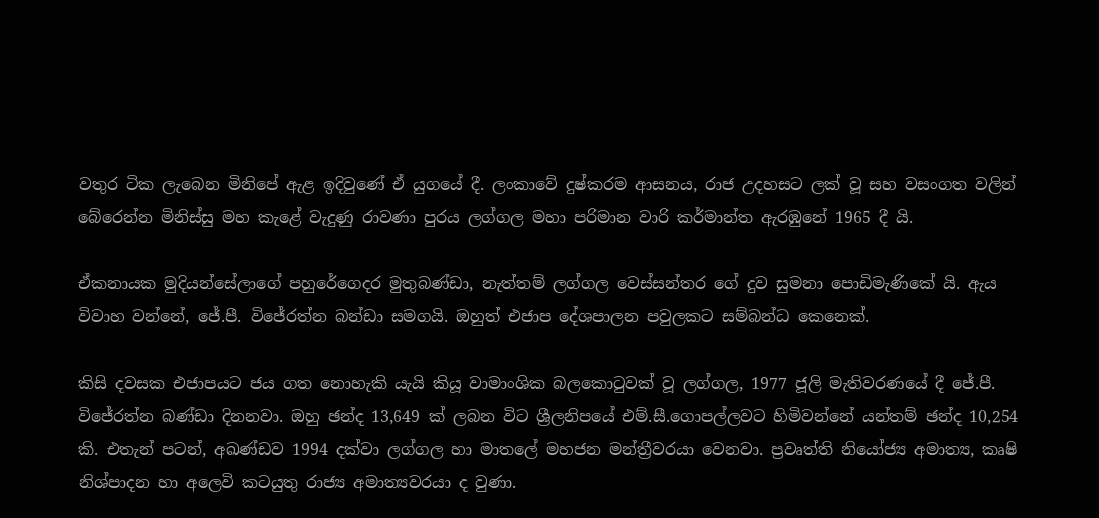වතුර ටික ලැබෙන මිනිපේ ඇළ ඉදිවුණේ ඒ යුගයේ දී. ලංකාවේ දුෂ්කරම ආසනය, රාජ උදහසට ලක් වූ සහ වසංගත වලින් බේරෙන්න මිනිස්සු මහ කැළේ වැදුණු රාවණා පුරය ලග්ගල මහා පරිමාන වාරි කර්මාන්ත ඇරඹුනේ 1965 දී යි.

ඒකනායක මුදියන්සේලාගේ පහුරේගෙදර මුතුබණ්ඩා, නැත්තම් ලග්ගල වෙස්සන්තර ගේ දුව සුමනා පොඩිමැණිකේ යි. ඇය විවාහ වන්නේ, ජේ.පී. විජේරත්න බන්ඩා සමගයි. ඔහුත් එජාප දේශපාලන පවුලකට සම්බන්ධ කෙනෙක්.

කිසි දවසක එජාපයට ජය ගත නොහැකි යැයි කියූ වාමාංශික බලකොටුවක් වූ ලග්ගල, 1977 ජූලි මැතිවරණයේ දී ජේ.පී. විජේරත්න බණ්ඩා දිනනවා. ඔහු ඡන්ද 13,649 ක් ලබන විට ශ්‍රීලනිපයේ එම්.සී.ගොපල්ලවට හිමිවන්නේ යන්තම් ඡන්ද 10,254 කි. එතැන් පටන්, අඛණ්ඩව 1994 දක්වා ලග්ගල හා මාතලේ මහජන මන්ත්‍රීවරයා වෙනවා. ප්‍රවෘත්ති නියෝජ්‍ය අමාත්‍ය, කෘෂි නිශ්පාදන හා අලෙවි කටයුතු රාජ්‍ය අමාත්‍යවරයා ද වුණා.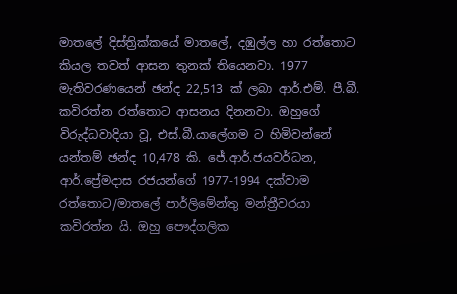මාතලේ දිස්ත්‍රික්කයේ මාතලේ, දඹුල්ල හා රත්තොට කියල තවත් ආසන තුනක් තියෙනවා. 1977 මැතිවරණයෙන් ඡන්ද 22,513 ක් ලබා ආර්.එම්. පී.බී. කවිරත්න රත්තොට ආසනය දිනනවා. ඔහුගේ විරුද්ධවාදියා වූ, එස්.බී.යාලේගම ට හිමිවන්නේ යන්තම් ඡන්ද 10,478 කි. ජේ.ආර්.ජයවර්ධන, ආර්.ප්‍රේමදාස රජයන්ගේ 1977-1994 දක්වාම රත්තොට/මාතලේ පාර්ලිමේන්තු මන්ත්‍රීවරයා කවිරත්න යි. ඔහු පෞද්ගලික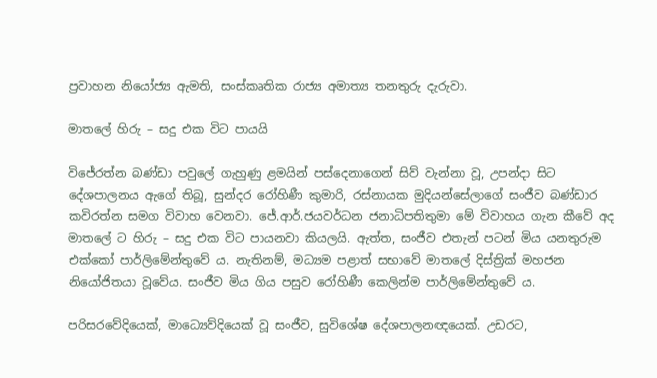ප්‍රවාහන නියෝජ්‍ය ඇමති, සංස්කෘතික රාජ්‍ය අමාත්‍ය තනතුරු දැරුවා.

මාතලේ හිරු – සදු එක විට පායයි

විජේරත්න බණ්ඩා පවුලේ ගැහුණු ළමයින් පස්දෙනාගෙන් සිව් වැන්නා වූ, උපන්දා සිට දේශපාලනය ඇගේ තිබූ, සුන්දර රෝහිණී කුමාරි, රස්නායක මුදියන්සේලාගේ සංජීව බණ්ඩාර කවිරත්න සමග විවාහ වෙනවා. ජේ.ආර්.ජයවර්ධන ජනාධිපතිතුමා මේ විවාහය ගැන කීවේ අද මාතලේ ට හිරු – සදු එක විට පායනවා කියලයි. ඇත්ත, සංජීව එතැන් පටන් මිය යනතුරුම එක්කෝ පාර්ලිමේන්තුවේ ය. නැතිනම්, මධ්‍යම පළාත් සභාවේ මාතලේ දිස්ත්‍රික් මහජන නියෝජිතයා වූවේය. සංජීව මිය ගිය පසුව රෝහිණී කෙලින්ම පාර්ලිමේන්තුවේ ය.

පරිසරවේදියෙක්, මාධ්‍යෙව්දියෙක් වූ සංජීව, සුවිශේෂ දේශපාලනඥයෙක්. උඩරට,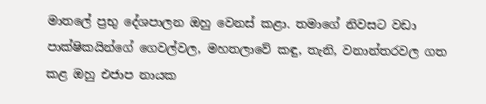මාතලේ ප්‍රභු දේශපාලන ඔහු වෙනස් කළා. තමාගේ නිවසට වඩා පාක්ෂිකයින්ගේ ගෙවල්වල, මහතලාවේ කඳු, තැනි, වනාන්තරවල ගත කළ ඔහු එජාප නායක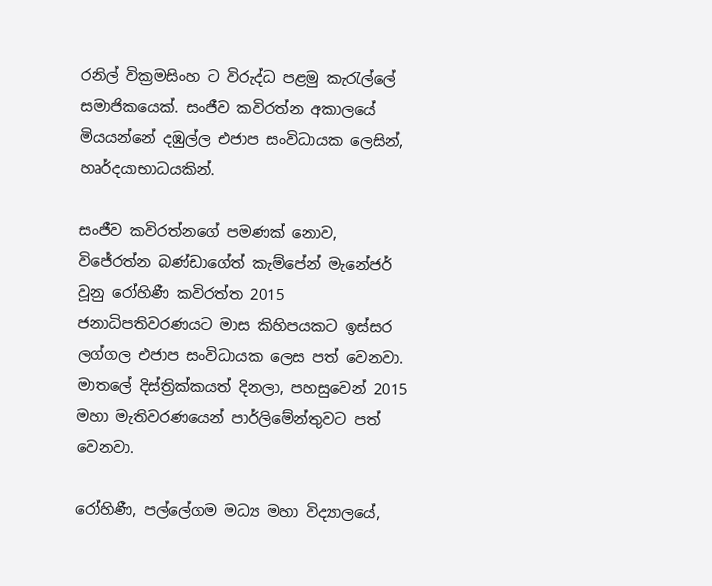රනිල් වික්‍රමසිංහ ට විරුද්ධ පළමු කැරැල්ලේ සමාජිකයෙක්. සංජීව කවිරත්න අකාලයේ මියයන්නේ දඹුල්ල එජාප සංවිධායක ලෙසින්, හෘර්දයාභාධයකින්.

සංජීව කවිරත්නගේ පමණක් නොව, විජේරත්න බණ්ඩාගේත් කැම්පේන් මැනේජර් වූනු රෝහිණී කවිරත්ත 2015 ජනාධිපතිවරණයට මාස කිහිපයකට ඉස්සර ලග්ගල එජාප සංවිධායක ලෙස පත් වෙනවා. මාතලේ දිස්ත්‍රික්කයත් දිනලා, පහසුවෙන් 2015 මහා මැතිවරණයෙන් පාර්ලිමේන්තුවට පත් වෙනවා.

රෝහිණී, පල්ලේගම මධ්‍ය මහා විද්‍යාලයේ,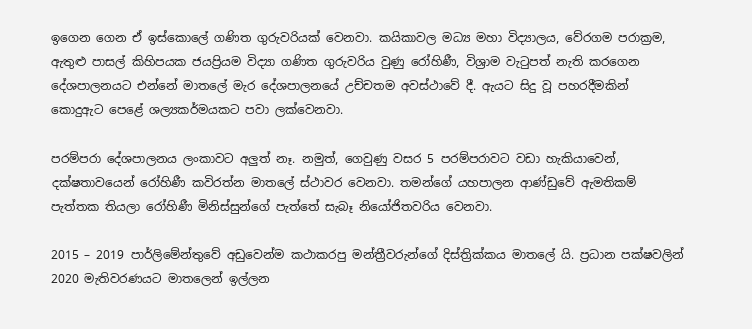ඉගෙන ගෙන ඒ ඉස්කොලේ ගණිත ගුරුවරියක් වෙනවා. කයිකාවල මධ්‍ය මහා විද්‍යාලය, වේරගම පරාක්‍රම, ඇතුළු පාසල් කිහිපයක ජයප්‍රියම විද්‍යා ගණිත ගුරුවරිය වුණු රෝහිණී, විශ්‍රාම වැටුපත් නැති කරගෙන දේශපාලනයට එන්නේ මාතලේ මැර දේශපාලනයේ උච්චතම අවස්ථාවේ දී. ඇයට සිදු වූ පහරදීමකින් කොදුඇට පෙළේ ශල්‍යකර්මයකට පවා ලක්වෙනවා.

පරම්පරා දේශපාලනය ලංකාවට අලුත් නෑ. නමුත්, ගෙවුණු වසර 5 පරම්පරාවට වඩා හැකියාවෙන්, දක්ෂතාවයෙන් රෝහිණී කවිරත්න මාතලේ ස්ථාවර වෙනවා. තමන්ගේ යහපාලන ආණ්ඩුවේ ඇමතිකම් පැත්තක තියලා රෝහිණී මිනිස්සුන්ගේ පැත්තේ සැබෑ නියෝජිතවරිය වෙනවා.

2015 – 2019 පාර්ලිමේන්තුවේ අඩුවෙන්ම කථාකරපු මන්ත්‍රීවරුන්ගේ දිස්ත්‍රික්කය මාතලේ යි. ප්‍රධාන පක්ෂවලින් 2020 මැතිවරණයට මාතලෙන් ඉල්ලන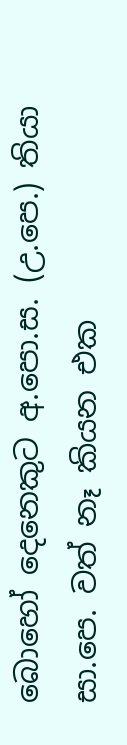බොහෝ දෙනෙකුට අ.පො.ස. (උ.පෙ.) තියා සා.පෙ. වත් නෑ කියන එක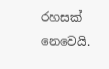රහසක් නෙවෙයි.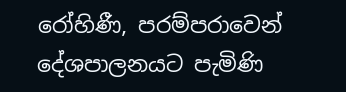රෝහිණී, පරම්පරාවෙන් දේශපාලනයට පැමිණි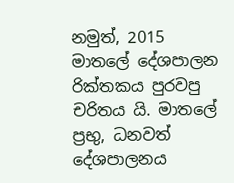නමුත්, 2015 මාතලේ දේශපාලන රික්තකය පුරවපු චරිතය යි. මාතලේ ප්‍රභු, ධනවත් දේශපාලනය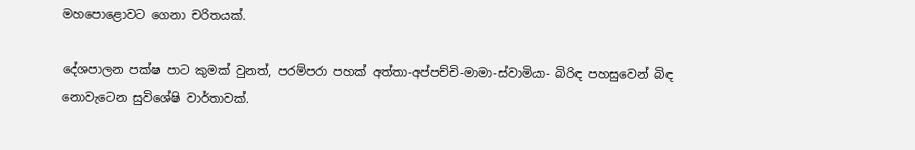මහපොළොවට ගෙනා චරිතයක්.

දේශපාලන පක්ෂ පාට කුමක් වුනත්, පරම්පරා පහක් අත්තා-අප්පච්චි-මාමා-ස්වාමියා- බිරිඳ පහසුවෙන් බිඳ නොවැටෙන සුවිශේෂි වාර්තාවක්.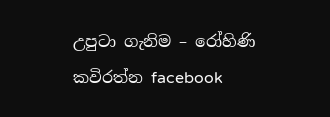උපුටා ගැනිම – රෝහිණි කවිරත්න facebook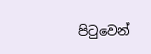පිටුවෙන්